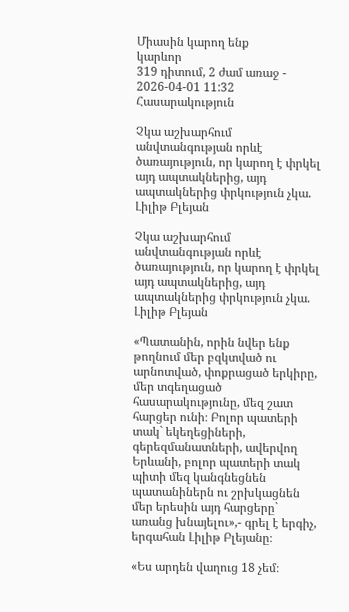Միասին կարող ենք
կարևոր
319 դիտում, 2 ժամ առաջ - 2026-04-01 11:32
Հասարակություն

Չկա աշխարհում անվտանգության որևէ ծառայություն, որ կարող է փրկել այդ ապտակներից, այդ ապտակներից փրկություն չկա. Լիլիթ Բլեյան

Չկա աշխարհում անվտանգության որևէ ծառայություն, որ կարող է փրկել այդ ապտակներից, այդ ապտակներից փրկություն չկա. Լիլիթ Բլեյան

«Պատանին, որին նվեր ենք թողնում մեր բզկտված ու արնոտված, փոքրացած երկիրը, մեր տգեղացած հասարակությունը, մեզ շատ հարցեր ունի։ Բոլոր պատերի տակ` եկեղեցիների, գերեզմանատների, ավերվող Երևանի, բոլոր պատերի տակ պիտի մեզ կանգնեցնեն պատանիներն ու շրխկացնեն մեր երեսին այդ հարցերը` առանց խնայելու»,- գրել է երգիչ, երգահան Լիլիթ Բլեյանը։

«Ես արդեն վաղուց 18 չեմ։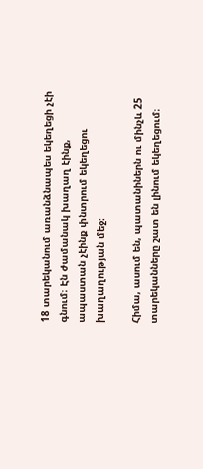18 տարեկանում առանձնապես եկեղեցի չէի գնում։ Էն ժամանակ խաղաղ էինք, ապաստան չէինք փնտրում եկեղեցու խաղաղության մեջ։

Հիմա, ասում են, պատանիներն ու մինչև 25 տարեկանները շատ են լինում եկեղեցում։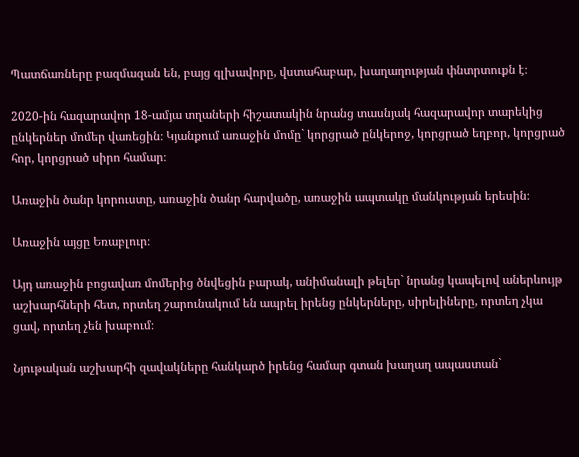Պատճառները բազմազան են, բայց գլխավորը, վստահաբար, խաղաղության փնտրտուքն է։

2020-ին հազարավոր 18-ամյա տղաների հիշատակին նրանց տասնյակ հազարավոր տարեկից ընկերներ մոմեր վառեցին։ Կյանքում առաջին մոմը` կորցրած ընկերոջ, կորցրած եղբոր, կորցրած հոր, կորցրած սիրո համար։

Առաջին ծանր կորուստը, առաջին ծանր հարվածը, առաջին ապտակը մանկության երեսին։

Առաջին այցը Եռաբլուր։

Այդ առաջին բոցավառ մոմերից ծնվեցին բարակ, անիմանալի թելեր` նրանց կապելով աներևույթ աշխարհների հետ, որտեղ շարունակում են ապրել իրենց ընկերները, սիրելիները, որտեղ չկա ցավ, որտեղ չեն խաբում։

Նյութական աշխարհի զավակները հանկարծ իրենց համար գտան խաղաղ ապաստան`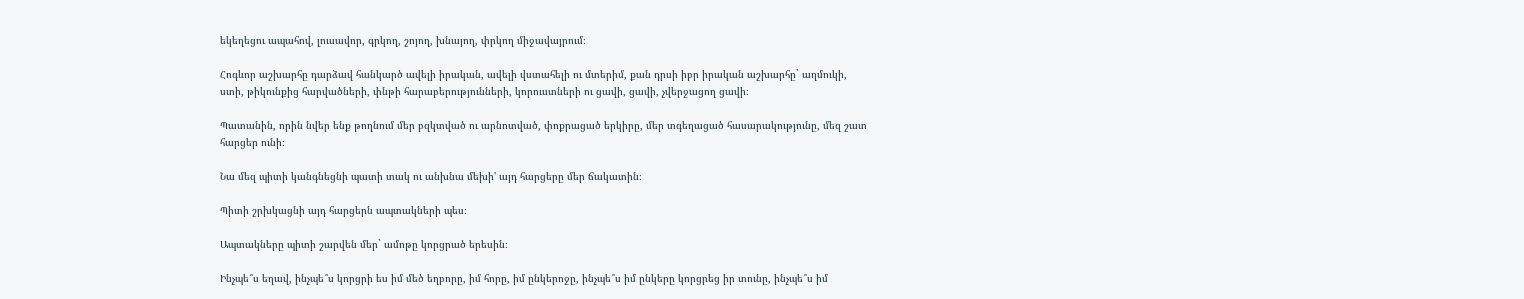եկեղեցու ապահով, լուսավոր, գրկող, շոյող, խնայող, փրկող միջավայրում։

Հոգևոր աշխարհը դարձավ հանկարծ ավելի իրական, ավելի վստահելի ու մտերիմ, քան դրսի իբր իրական աշխարհը` աղմուկի, ստի, թիկունքից հարվածների, փնթի հարաբերությունների, կորուստների ու ցավի, ցավի, չվերջացող ցավի։

Պատանին, որին նվեր ենք թողնում մեր բզկտված ու արնոտված, փոքրացած երկիրը, մեր տգեղացած հասարակությունը, մեզ շատ հարցեր ունի։

Նա մեզ պիտի կանգնեցնի պատի տակ ու անխնա մեխի' այդ հարցերը մեր ճակատին։

Պիտի շրխկացնի այդ հարցերն ապտակների պես։

Ապտակները պիտի շարվեն մեր` ամոթը կորցրած երեսին։

Ինչպե՞ս եղավ, ինչպե՞ս կորցրի ես իմ մեծ եղբորը, իմ հորը, իմ ընկերոջը, ինչպե՞ս իմ ընկերը կորցրեց իր տունը, ինչպե՞ս իմ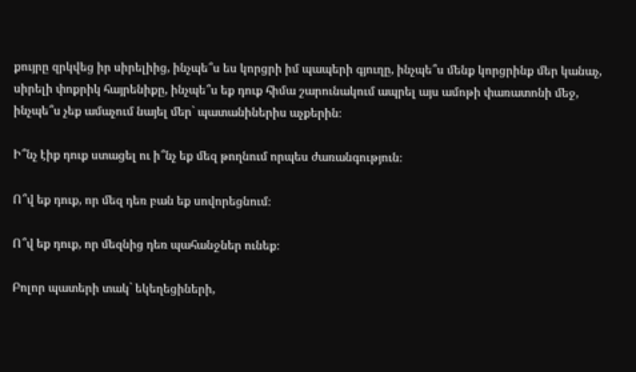քույրը զրկվեց իր սիրելիից, ինչպե՞ս ես կորցրի իմ պապերի գյուղը, ինչպե՞ս մենք կորցրինք մեր կանաչ, սիրելի փոքրիկ հայրենիքը, ինչպե՞ս եք դուք հիմա շարունակում ապրել այս ամոթի փառատոնի մեջ, ինչպե՞ս չեք ամաչում նայել մեր` պատանիներիս աչքերին։

Ի՞նչ էիք դուք ստացել ու ի՞նչ եք մեզ թողնում որպես ժառանգություն։

Ո՞վ եք դուք, որ մեզ դեռ բան եք սովորեցնում։

Ո՞վ եք դուք, որ մեզնից դեռ պահանջներ ունեք։

Բոլոր պատերի տակ` եկեղեցիների,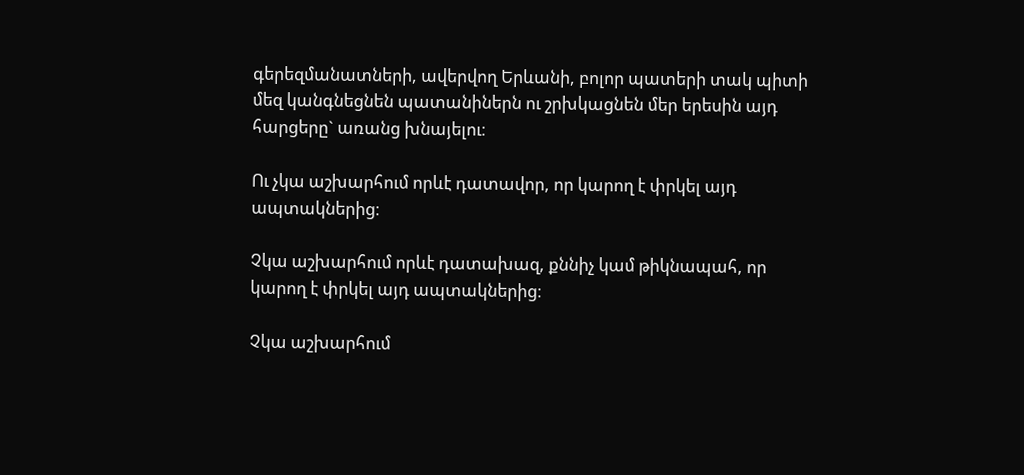գերեզմանատների, ավերվող Երևանի, բոլոր պատերի տակ պիտի մեզ կանգնեցնեն պատանիներն ու շրխկացնեն մեր երեսին այդ հարցերը` առանց խնայելու։

Ու չկա աշխարհում որևէ դատավոր, որ կարող է փրկել այդ ապտակներից։

Չկա աշխարհում որևէ դատախազ, քննիչ կամ թիկնապահ, որ կարող է փրկել այդ ապտակներից։

Չկա աշխարհում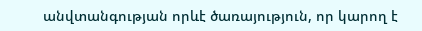անվտանգության որևէ ծառայություն, որ կարող է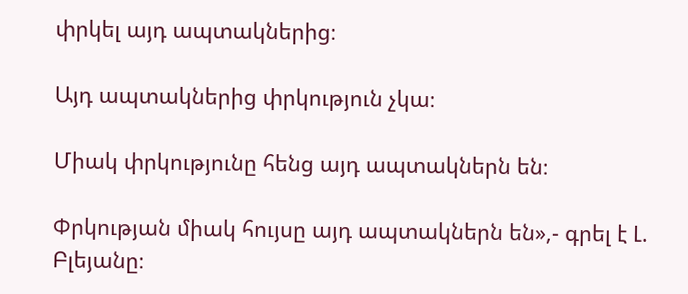փրկել այդ ապտակներից։

Այդ ապտակներից փրկություն չկա։

Միակ փրկությունը հենց այդ ապտակներն են։

Փրկության միակ հույսը այդ ապտակներն են»,- գրել է Լ. Բլեյանը։